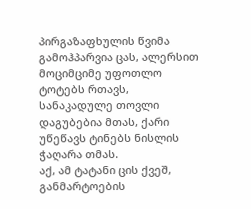პირგაზაფხულის წვიმა გამოჰპარვია ცას, ალერსით მოციმციმე უფოთლო ტოტებს რთავს, სანაკადულე თოვლი დაგუბებია მთას, ქარი უწეწავს ტინებს ნისლის ჭაღარა თმას.
აქ, ამ ტატანი ცის ქვეშ, განმარტოების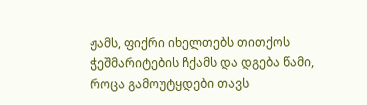ჟამს, ფიქრი იხელთებს თითქოს ჭეშმარიტების ჩქამს და დგება წამი, როცა გამოუტყდები თავს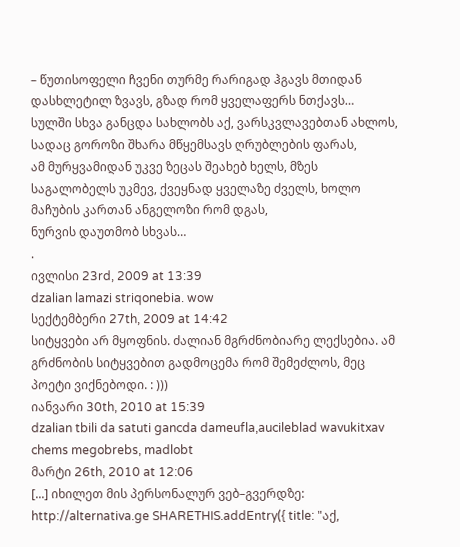– წუთისოფელი ჩვენი თურმე რარიგად ჰგავს მთიდან დასხლეტილ ზვავს, გზად რომ ყველაფერს ნთქავს…
სულში სხვა განცდა სახლობს აქ, ვარსკვლავებთან ახლოს, სადაც გოროზი შხარა მწყემსავს ღრუბლების ფარას,
ამ მურყვამიდან უკვე ზეცას შეახებ ხელს, მზეს საგალობელს უკმევ, ქვეყნად ყველაზე ძველს, ხოლო მაჩუბის კართან ანგელოზი რომ დგას,
ნურვის დაუთმობ სხვას…
.
ივლისი 23rd, 2009 at 13:39
dzalian lamazi striqonebia. wow
სექტემბერი 27th, 2009 at 14:42
სიტყვები არ მყოფნის. ძალიან მგრძნობიარე ლექსებია. ამ გრძნობის სიტყვებით გადმოცემა რომ შემეძლოს, მეც პოეტი ვიქნებოდი. : )))
იანვარი 30th, 2010 at 15:39
dzalian tbili da satuti gancda dameufla,aucileblad wavukitxav chems megobrebs, madlobt
მარტი 26th, 2010 at 12:06
[...] იხილეთ მის პერსონალურ ვებ–გვერდზე: http://alternativa.ge SHARETHIS.addEntry({ title: "აქ,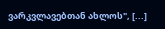ვარკვლავებთან ახლოს", [...]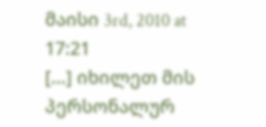მაისი 3rd, 2010 at 17:21
[...] იხილეთ მის პერსონალურ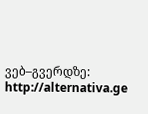ვებ–გვერდზე: http://alternativa.ge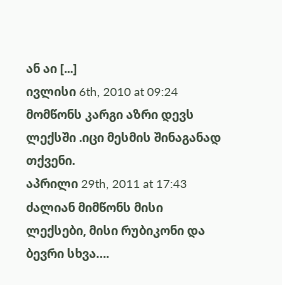ან აი [...]
ივლისი 6th, 2010 at 09:24
მომწონს კარგი აზრი დევს ლექსში .იცი მესმის შინაგანად თქვენი.
აპრილი 29th, 2011 at 17:43
ძალიან მიმწონს მისი ლექსები, მისი რუბიკონი და ბევრი სხვა….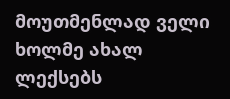მოუთმენლად ველი ხოლმე ახალ ლექსებს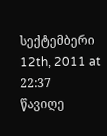სექტემბერი 12th, 2011 at 22:37
წავიღე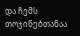და ჩემს თოჯინებთანაა